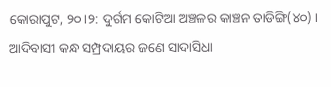କୋରାପୁଟ, ୨୦।୨: ଦୁର୍ଗମ କୋଟିଆ ଅଞ୍ଚଳର କାଞ୍ଚନ ତାଡିଙ୍ଗି(୪୦) । ଆଦିବାସୀ କନ୍ଧ ସମ୍ପ୍ରଦାୟର ଜଣେ ସାଦାସିଧା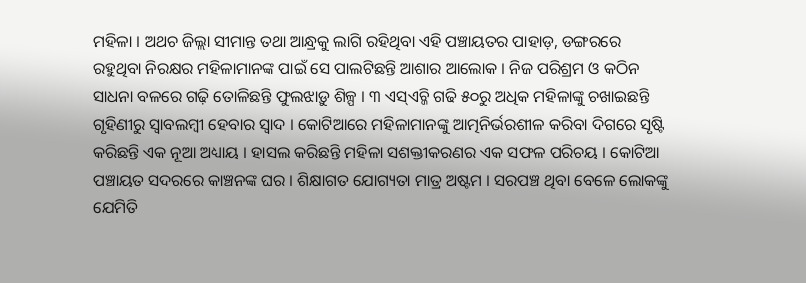ମହିଳା । ଅଥଚ ଜିଲ୍ଲା ସୀମାନ୍ତ ତଥା ଆନ୍ଧ୍ରକୁ ଲାଗି ରହିଥିବା ଏହି ପଞ୍ଚାୟତର ପାହାଡ଼, ଡଙ୍ଗରରେ ରହୁଥିବା ନିରକ୍ଷର ମହିଳାମାନଙ୍କ ପାଇଁ ସେ ପାଲଟିଛନ୍ତି ଆଶାର ଆଲୋକ । ନିଜ ପରିଶ୍ରମ ଓ କଠିନ ସାଧନା ବଳରେ ଗଢ଼ି ତୋଳିଛନ୍ତି ଫୁଲଝାଡ଼ୁ ଶିଳ୍ପ । ୩ ଏସ୍ଏଚ୍ଜି ଗଢି ୫୦ରୁ ଅଧିକ ମହିଳାଙ୍କୁ ଚଖାଇଛନ୍ତି ଗୃହିଣୀରୁ ସ୍ୱାବଲମ୍ବୀ ହେବାର ସ୍ୱାଦ । କୋଟିଆରେ ମହିଳାମାନଙ୍କୁ ଆତ୍ମନିର୍ଭରଶୀଳ କରିବା ଦିଗରେ ସୃଷ୍ଟି କରିଛନ୍ତି ଏକ ନୂଆ ଅଧ୍ୟାୟ । ହାସଲ କରିଛନ୍ତି ମହିଳା ସଶକ୍ତୀକରଣର ଏକ ସଫଳ ପରିଚୟ । କୋଟିଆ ପଞ୍ଚାୟତ ସଦରରେ କାଞ୍ଚନଙ୍କ ଘର । ଶିକ୍ଷାଗତ ଯୋଗ୍ୟତା ମାତ୍ର ଅଷ୍ଟମ । ସରପଞ୍ଚ ଥିବା ବେଳେ ଲୋକଙ୍କୁ ଯେମିତି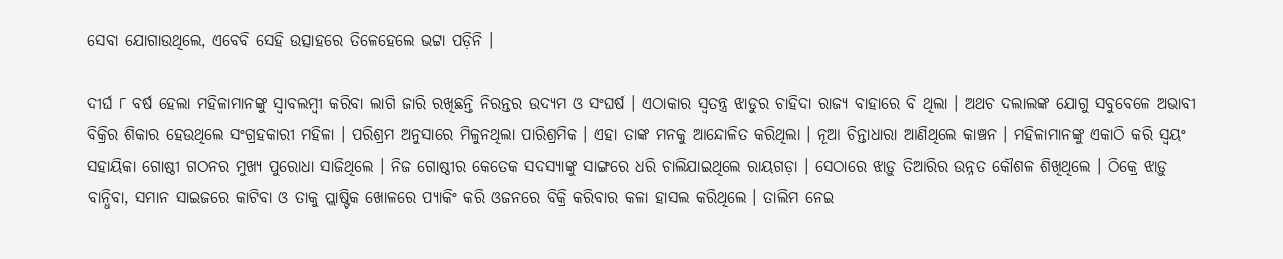ସେବା ଯୋଗାଉଥିଲେ, ଏବେବି ସେହି ଉତ୍ସାହରେ ତିଳେହେଲେ ଭଟ୍ଟା ପଡ଼ିନି ।

ଦୀର୍ଘ ୮ ବର୍ଷ ହେଲା ମହିଳାମାନଙ୍କୁ ସ୍ୱାବଲମ୍ବୀ କରିବା ଲାଗି ଜାରି ରଖିଛନ୍ତି ନିରନ୍ତର ଉଦ୍ୟମ ଓ ସଂଘର୍ଷ । ଏଠାକାର ସ୍ୱତନ୍ତ୍ର ଝାଡୁର ଚାହିଦା ରାଜ୍ୟ ବାହାରେ ବି ଥିଲା । ଅଥଚ ଦଲାଲଙ୍କ ଯୋଗୁ ସବୁବେଳେ ଅଭାବୀ ବିକ୍ରିର ଶିକାର ହେଉଥିଲେ ସଂଗ୍ରହକାରୀ ମହିଳା । ପରିଶ୍ରମ ଅନୁସାରେ ମିଳୁନଥିଲା ପାରିଶ୍ରମିକ । ଏହା ତାଙ୍କ ମନକୁ ଆନ୍ଦୋଳିତ କରିଥିଲା । ନୂଆ ଚିନ୍ତାଧାରା ଆଣିଥିଲେ କାଞ୍ଚନ । ମହିଳାମାନଙ୍କୁ ଏକାଠି କରି ସ୍ୱୟଂ ସହାୟିକା ଗୋଷ୍ଠୀ ଗଠନର ମୁଖ୍ୟ ପୁରୋଧା ସାଜିଥିଲେ । ନିଜ ଗୋଷ୍ଠୀର କେତେକ ସଦସ୍ୟାଙ୍କୁ ସାଙ୍ଗରେ ଧରି ଚାଲିଯାଇଥିଲେ ରାୟଗଡ଼ା । ସେଠାରେ ଝାଡ଼ୁ ତିଆରିର ଉନ୍ନତ କୌଶଳ ଶିଖିଥିଲେ । ଠିକ୍ରେ ଝାଡ଼ୁ ବାନ୍ଧିବା, ସମାନ ସାଇଜରେ କାଟିବା ଓ ତାକୁ ପ୍ଲାଷ୍ଟିକ ଖୋଳରେ ପ୍ୟାକିଂ କରି ଓଜନରେ ବିକ୍ରି କରିବାର କଳା ହାସଲ କରିଥିଲେ । ତାଲିମ ନେଇ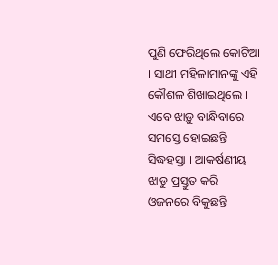ପୁଣି ଫେରିଥିଲେ କୋଟିଆ । ସାଥୀ ମହିଳାମାନଙ୍କୁ ଏହି କୌଶଳ ଶିଖାଇଥିଲେ । ଏବେ ଝାଡ଼ୁ ବାନ୍ଧିବାରେ ସମସ୍ତେ ହୋଇଛନ୍ତି ସିଦ୍ଧହସ୍ତା । ଆକର୍ଷଣୀୟ ଝାଡୁ ପ୍ରସ୍ତୁତ କରି ଓଜନରେ ବିକୁଛନ୍ତି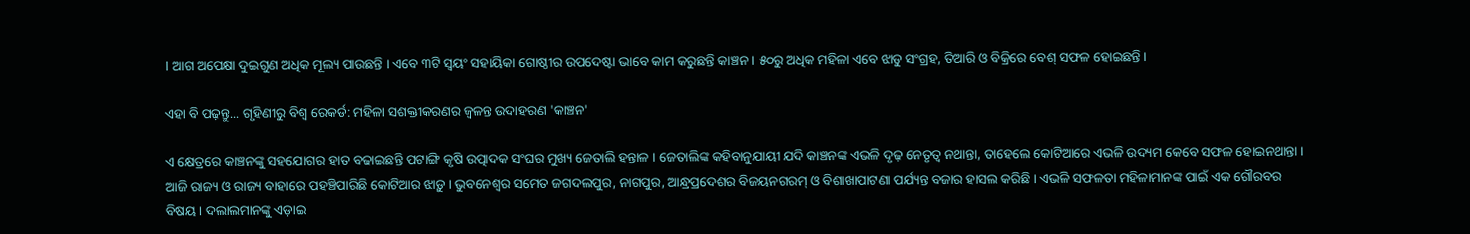। ଆଗ ଅପେକ୍ଷା ଦୁଇଗୁଣ ଅଧିକ ମୂଲ୍ୟ ପାଉଛନ୍ତି । ଏବେ ୩ଟି ସ୍ୱୟଂ ସହାୟିକା ଗୋଷ୍ଠୀର ଉପଦେଷ୍ଟା ଭାବେ କାମ କରୁଛନ୍ତି କାଞ୍ଚନ । ୫୦ରୁ ଅଧିକ ମହିଳା ଏବେ ଝାଡୁ ସଂଗ୍ରହ, ତିଆରି ଓ ବିକ୍ରିରେ ବେଶ୍ ସଫଳ ହୋଇଛନ୍ତି ।

ଏହା ବି ପଢ଼ନ୍ତୁ... ଗୃହିଣୀରୁ ବିଶ୍ୱ ରେକର୍ଡ: ମହିଳା ସଶକ୍ତୀକରଣର ଜ୍ୱଳନ୍ତ ଉଦାହରଣ 'କାଞ୍ଚନ'

ଏ କ୍ଷେତ୍ରରେ କାଞ୍ଚନଙ୍କୁ ସହଯୋଗର ହାତ ବଢାଇଛନ୍ତି ପଟାଙ୍ଗି କୃଷି ଉତ୍ପାଦକ ସଂଘର ମୁଖ୍ୟ ଜେତାଲି ହନ୍ତାଳ । ଜେତାଲିଙ୍କ କହିବାନୁଯାୟୀ ଯଦି କାଞ୍ଚନଙ୍କ ଏଭଳି ଦୃଢ଼ ନେତୃତ୍ୱ ନଥାନ୍ତା, ତାହେଲେ କୋଟିଆରେ ଏଭଳି ଉଦ୍ୟମ କେବେ ସଫଳ ହୋଇନଥାନ୍ତା । ଆଜି ରାଜ୍ୟ ଓ ରାଜ୍ୟ ବାହାରେ ପହଞ୍ଚିପାରିଛି କୋଟିଆର ଝାଡ଼ୁ । ଭୁବନେଶ୍ୱର ସମେତ ଜଗଦଲପୁର, ନାଗପୁର, ଆନ୍ଧ୍ରପ୍ରଦେଶର ବିଜୟନଗରମ୍ ଓ ବିଶାଖାପାଟଣା ପର୍ଯ୍ୟନ୍ତ ବଜାର ହାସଲ କରିଛି । ଏଭଳି ସଫଳତା ମହିଳାମାନଙ୍କ ପାଇଁ ଏକ ଗୌରବର ବିଷୟ । ଦଲାଲମାନଙ୍କୁ ଏଡ଼ାଇ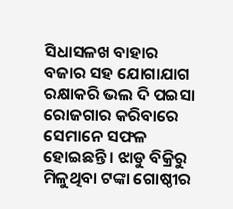ସିଧାସଳଖ ବାହାର ବଜାର ସହ ଯୋଗାଯାଗ ରକ୍ଷାକରି ଭଲ ଦି ପଇସା ରୋଜଗାର କରିବାରେ ସେମାନେ ସଫଳ ହୋଇଛନ୍ତି । ଝାଡୁ ବିକ୍ରିରୁ ମିଳୁଥିବା ଟଙ୍କା ଗୋଷ୍ଠୀର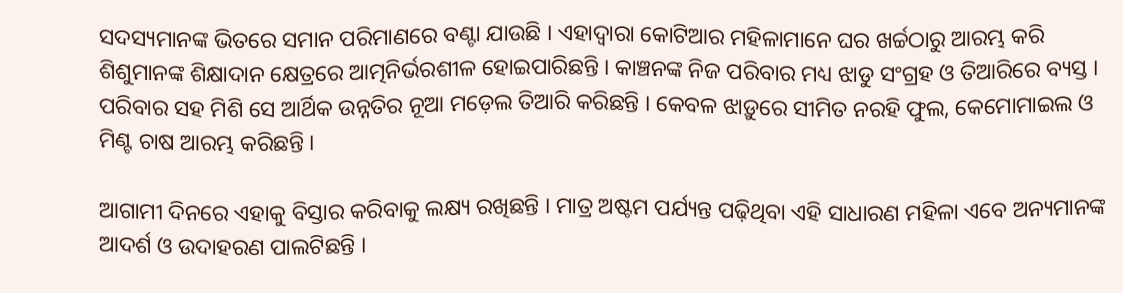ସଦସ୍ୟମାନଙ୍କ ଭିତରେ ସମାନ ପରିମାଣରେ ବଣ୍ଟା ଯାଉଛି । ଏହାଦ୍ୱାରା କୋଟିଆର ମହିଳାମାନେ ଘର ଖର୍ଚ୍ଚଠାରୁ ଆରମ୍ଭ କରି ଶିଶୁମାନଙ୍କ ଶିକ୍ଷାଦାନ କ୍ଷେତ୍ରରେ ଆତ୍ମନିର୍ଭରଶୀଳ ହୋଇପାରିଛନ୍ତି । କାଞ୍ଚନଙ୍କ ନିଜ ପରିବାର ମଧ୍ୟ ଝାଡୁ ସଂଗ୍ରହ ଓ ତିଆରିରେ ବ୍ୟସ୍ତ । ପରିବାର ସହ ମିଶି ସେ ଆର୍ଥିକ ଉନ୍ନତିର ନୂଆ ମଡ଼େଲ ତିଆରି କରିଛନ୍ତି । କେବଳ ଝାଡ଼ୁରେ ସୀମିତ ନରହି ଫୁଲ, କେମୋମାଇଲ ଓ ମିଣ୍ଟ ଚାଷ ଆରମ୍ଭ କରିଛନ୍ତି ।

ଆଗାମୀ ଦିନରେ ଏହାକୁ ବିସ୍ତାର କରିବାକୁ ଲକ୍ଷ୍ୟ ରଖିଛନ୍ତି । ମାତ୍ର ଅଷ୍ଟମ ପର୍ଯ୍ୟନ୍ତ ପଢ଼ିଥିବା ଏହି ସାଧାରଣ ମହିଳା ଏବେ ଅନ୍ୟମାନଙ୍କ ଆଦର୍ଶ ଓ ଉଦାହରଣ ପାଲଟିଛନ୍ତି ।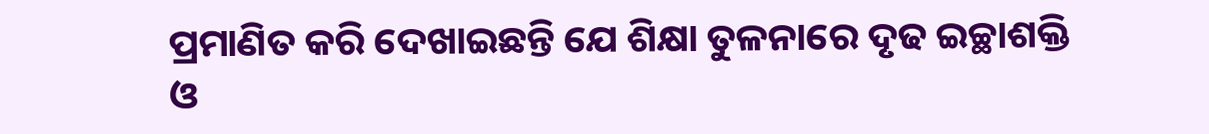ପ୍ରମାଣିତ କରି ଦେଖାଇଛନ୍ତି ଯେ ଶିକ୍ଷା ତୁଳନାରେ ଦୃଢ ଇଚ୍ଛାଶକ୍ତି ଓ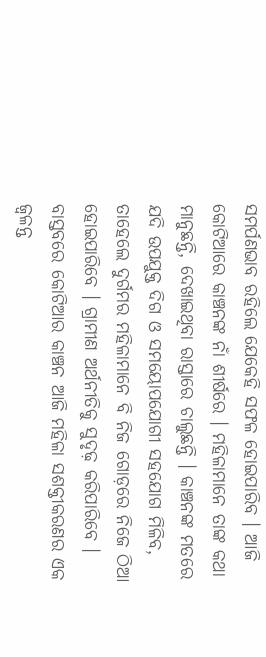ସମର୍ପଣଭାବ ରହିଲେ ଯେକେହି ସଫଳ ହୋଇପାରିବ । ଆଜି କୋଟିଆରେ କାଞ୍ଚନଙ୍କ ନାଁ ଶୀର୍ଷରେ । ମହିଳାମାନେ ତାଙ୍କ କଥା ମାନୁଛନ୍ତି, ଦେଖାଇଥିବା ରାସ୍ତାରେ ଚାଲୁଛନ୍ତି । କାଞ୍ଚନଙ୍କ ମତରେ ଯଦି ଉପଯୁକ୍ତ ଦିଗ ଓ ସମୟୋପଯୋଗୀ ସହଯୋଗ ମିଳିବ, ତାହେଲେ ଦୁର୍ଗମର ମହିଳାମାନେ ବି ନିଜ ଗୋଡ଼ରେ ନିଜେ ଠିଆ ହୋଇପାରିବେ । ଗ୍ରାମୀଣ ଅର୍ଥନୀତିକୁ ସୁଦୃଢ଼ କରିପାରିବେ । ବାସ୍ତବରେ କୋଟିଆର କାଞ୍ଚନ ଆଜି ମହିଳା ସଶକ୍ତୀକରଣର ଏକ ଜ୍ୱଳନ୍ତ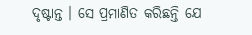ଦୃଷ୍ଟାନ୍ତ । ସେ ପ୍ରମାଣିତ କରିଛନ୍ତି ଯେ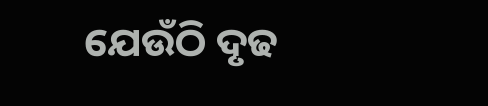ଯେଉଁଠି ଦୃଢ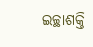ଇଚ୍ଛାଶକ୍ତି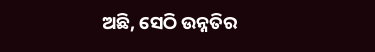ଅଛି, ସେଠି ଉନ୍ନତିର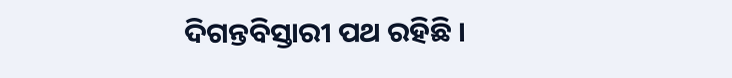ଦିଗନ୍ତବିସ୍ତାରୀ ପଥ ରହିଛି ।